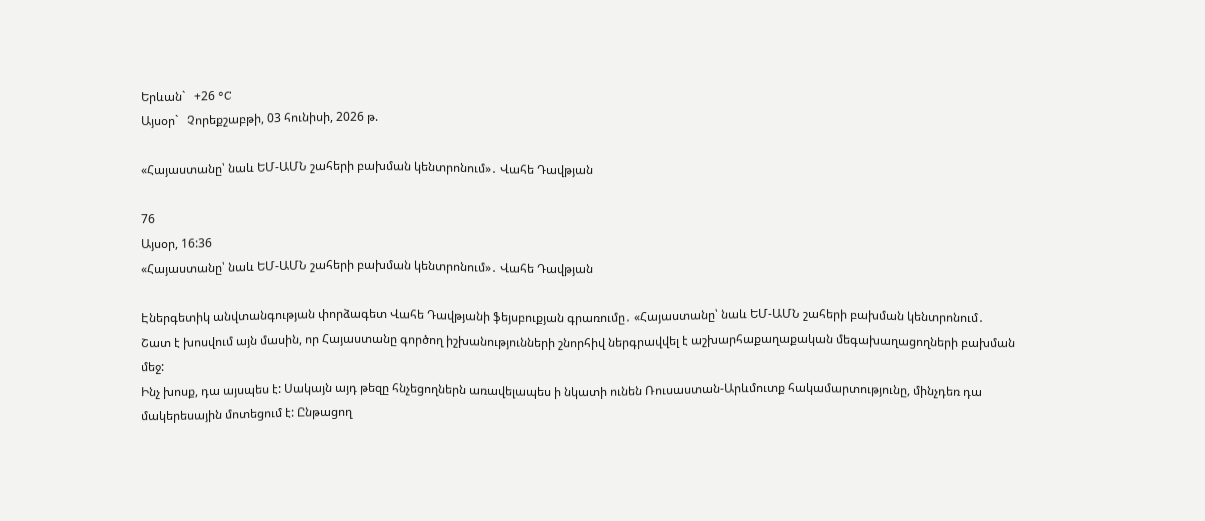Երևան`   +26 °C
Այսօր`   Չորեքշաբթի, 03 հունիսի, 2026 թ.

«Հայաստանը՝ նաև ԵՄ-ԱՄՆ շահերի բախման կենտրոնում»․ Վահե Դավթյան

76
Այսօր, 16:36
«Հայաստանը՝ նաև ԵՄ-ԱՄՆ շահերի բախման կենտրոնում»․ Վահե Դավթյան

Էներգետիկ անվտանգության փորձագետ Վահե Դավթյանի ֆեյսբուքյան գրառումը․ «Հայաստանը՝ նաև ԵՄ-ԱՄՆ շահերի բախման կենտրոնում․
Շատ է խոսվում այն մասին, որ Հայաստանը գործող իշխանությունների շնորհիվ ներգրավվել է աշխարհաքաղաքական մեգախաղացողների բախման մեջ:
Ինչ խոսք, դա այսպես է: Սակայն այդ թեզը հնչեցողներն առավելապես ի նկատի ունեն Ռուսաստան-Արևմուտք հակամարտությունը, մինչդեռ դա մակերեսային մոտեցում է: Ընթացող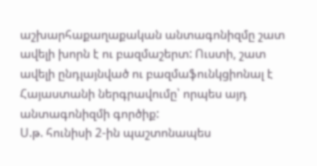աշխարհաքաղաքական անտագոնիզմը շատ ավելի խորն է ու բազմաշերտ: Ուստի, շատ ավելի ընդլայնված ու բազմաֆունկցիոնալ է Հայաստանի ներգրավումը՝ որպես այդ անտագոնիզմի գործիք:
Ս.թ. հունիսի 2-ին պաշտոնապես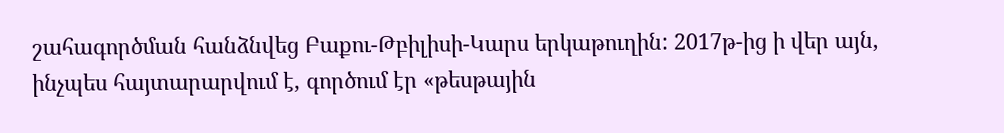շահագործման հանձնվեց Բաքու-Թբիլիսի-Կարս երկաթուղին: 2017թ-ից ի վեր այն, ինչպես հայտարարվում է, գործում էր «թեսթային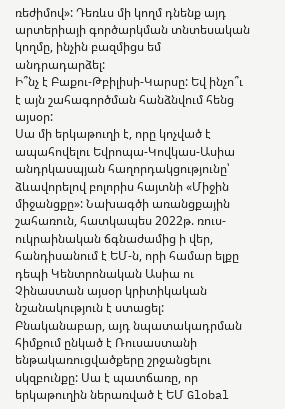ռեժիմով»: Դեռևս մի կողմ դնենք այդ արտերիայի գործարկման տնտեսական կողմը, ինչին բազմիցս եմ անդրադարձել:
Ի՞նչ է Բաքու-Թբիլիսի-Կարսը: Եվ ինչո՞ւ է այն շահագործման հանձնվում հենց այսօր:
Սա մի երկաթուղի է, որը կոչված է ապահովելու Եվրոպա-Կովկաս-Ասիա անդրկասպյան հաղորդակցությունը՝ ձևավորելով բոլորիս հայտնի «Միջին միջանցքը»: Նախագծի առանցքային շահառուն, հատկապես 2022թ. ռուս-ուկրաինական ճգնաժամից ի վեր, հանդիսանում է ԵՄ-ն, որի համար ելքը դեպի Կենտրոնական Ասիա ու Չինաստան այսօր կրիտիկական նշանակություն է ստացել: Բնականաբար, այդ նպատակադրման հիմքում ընկած է Ռուսաստանի ենթակառուցվածքերը շրջանցելու սկզբունքը: Սա է պատճառը, որ երկաթուղին ներառված է ԵՄ Global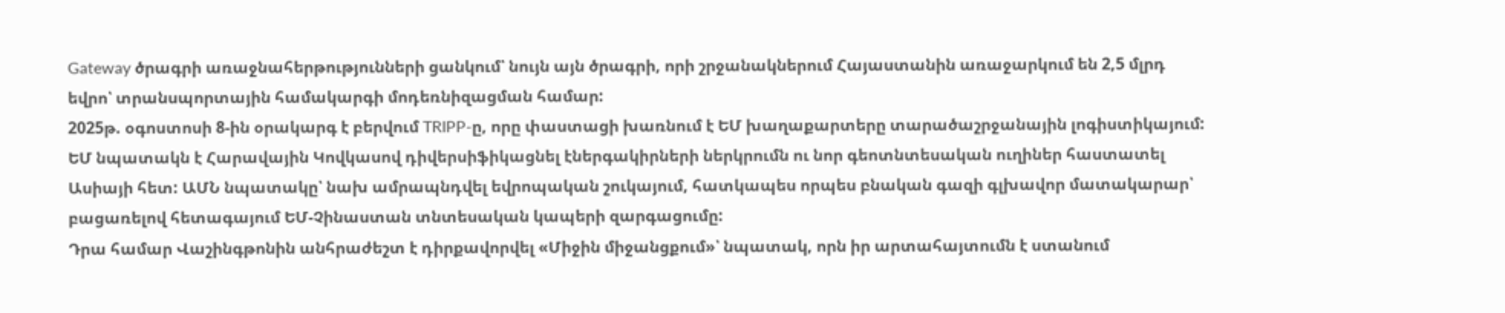Gateway ծրագրի առաջնահերթությունների ցանկում՝ նույն այն ծրագրի, որի շրջանակներում Հայաստանին առաջարկում են 2,5 մլրդ եվրո՝ տրանսպորտային համակարգի մոդեռնիզացման համար:
2025թ. օգոստոսի 8-ին օրակարգ է բերվում TRIPP-ը, որը փաստացի խառնում է ԵՄ խաղաքարտերը տարածաշրջանային լոգիստիկայում:
ԵՄ նպատակն է Հարավային Կովկասով դիվերսիֆիկացնել էներգակիրների ներկրումն ու նոր գեոտնտեսական ուղիներ հաստատել Ասիայի հետ: ԱՄՆ նպատակը՝ նախ ամրապնդվել եվրոպական շուկայում, հատկապես որպես բնական գազի գլխավոր մատակարար՝ բացառելով հետագայում ԵՄ-Չինաստան տնտեսական կապերի զարգացումը:
Դրա համար Վաշինգթոնին անհրաժեշտ է դիրքավորվել «Միջին միջանցքում»՝ նպատակ, որն իր արտահայտումն է ստանում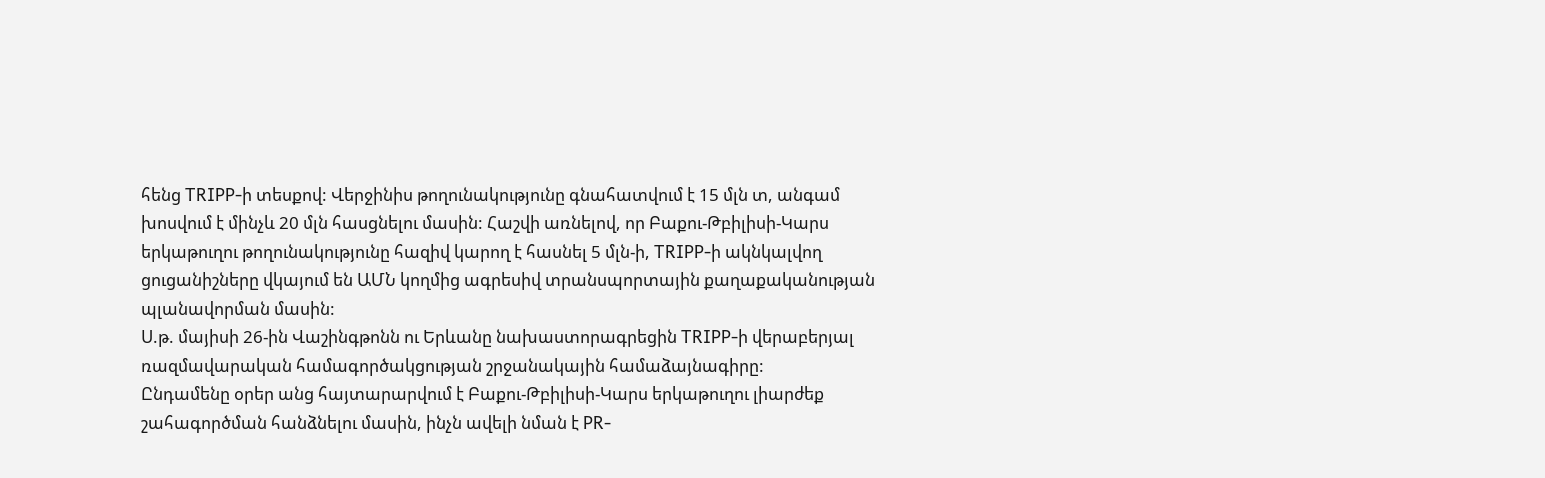հենց TRIPP-ի տեսքով: Վերջինիս թողունակությունը գնահատվում է 15 մլն տ, անգամ խոսվում է մինչև 20 մլն հասցնելու մասին: Հաշվի առնելով, որ Բաքու-Թբիլիսի-Կարս երկաթուղու թողունակությունը հազիվ կարող է հասնել 5 մլն-ի, TRIPP-ի ակնկալվող ցուցանիշները վկայում են ԱՄՆ կողմից ագրեսիվ տրանսպորտային քաղաքականության պլանավորման մասին:
Ս.թ. մայիսի 26-ին Վաշինգթոնն ու Երևանը նախաստորագրեցին TRIPP-ի վերաբերյալ ռազմավարական համագործակցության շրջանակային համաձայնագիրը:
Ընդամենը օրեր անց հայտարարվում է Բաքու-Թբիլիսի-Կարս երկաթուղու լիարժեք շահագործման հանձնելու մասին, ինչն ավելի նման է PR-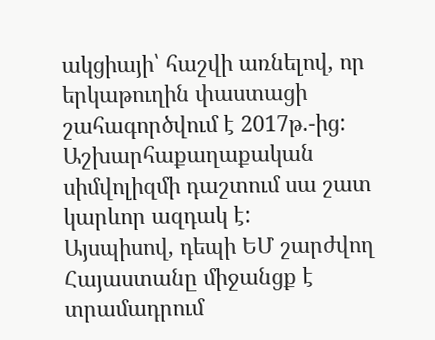ակցիայի՝ հաշվի առնելով, որ երկաթուղին փաստացի շահագործվում է 2017թ.-ից: Աշխարհաքաղաքական սիմվոլիզմի դաշտում սա շատ կարևոր ազդակ է:
Այսպիսով, դեպի ԵՄ շարժվող Հայաստանը միջանցք է տրամադրում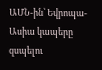ԱՄՆ-ին՝ Եվրոպա-Ասիա կապերը զսպելու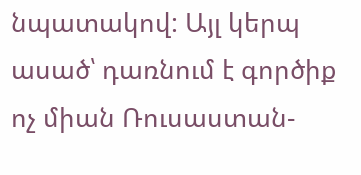նպատակով: Այլ կերպ ասած՝ դառնում է գործիք ոչ միան Ռուսաստան-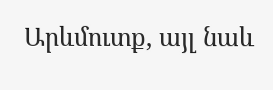Արևմուտք, այլ նաև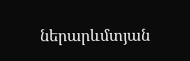ներարևմտյան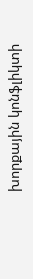խորքային կոնֆլիկտի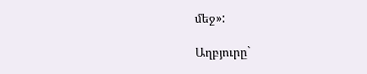մեջ»:

Աղբյուրը`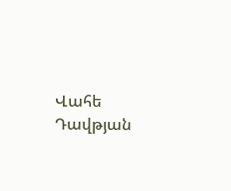Վահե Դավթյան